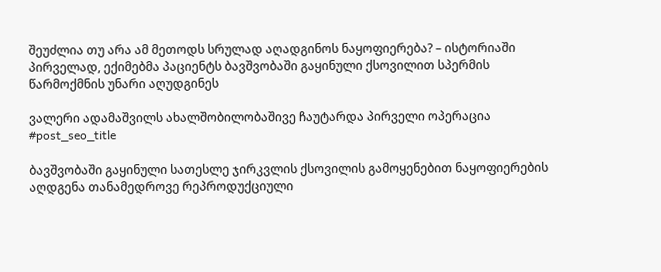შეუძლია თუ არა ამ მეთოდს სრულად აღადგინოს ნაყოფიერება? – ისტორიაში პირველად, ექიმებმა პაციენტს ბავშვობაში გაყინული ქსოვილით სპერმის წარმოქმნის უნარი აღუდგინეს

ვალერი ადამაშვილს ახალშობილობაშივე ჩაუტარდა პირველი ოპერაცია
#post_seo_title

ბავშვობაში გაყინული სათესლე ჯირკვლის ქსოვილის გამოყენებით ნაყოფიერების აღდგენა თანამედროვე რეპროდუქციული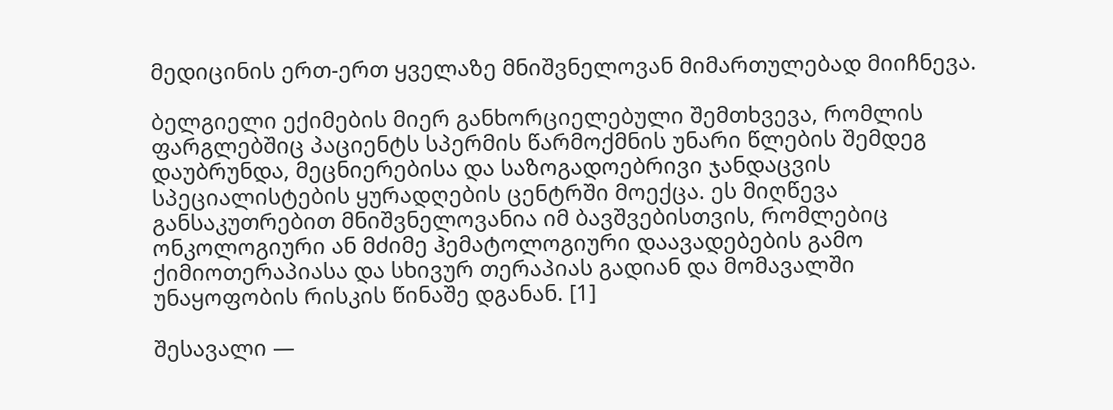მედიცინის ერთ-ერთ ყველაზე მნიშვნელოვან მიმართულებად მიიჩნევა.

ბელგიელი ექიმების მიერ განხორციელებული შემთხვევა, რომლის ფარგლებშიც პაციენტს სპერმის წარმოქმნის უნარი წლების შემდეგ დაუბრუნდა, მეცნიერებისა და საზოგადოებრივი ჯანდაცვის სპეციალისტების ყურადღების ცენტრში მოექცა. ეს მიღწევა განსაკუთრებით მნიშვნელოვანია იმ ბავშვებისთვის, რომლებიც ონკოლოგიური ან მძიმე ჰემატოლოგიური დაავადებების გამო ქიმიოთერაპიასა და სხივურ თერაპიას გადიან და მომავალში უნაყოფობის რისკის წინაშე დგანან. [1]

შესავალი —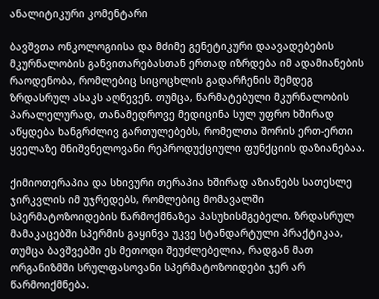ანალიტიკური კომენტარი

ბავშვთა ონკოლოგიისა და მძიმე გენეტიკური დაავადებების მკურნალობის განვითარებასთან ერთად იზრდება იმ ადამიანების რაოდენობა, რომლებიც სიცოცხლის გადარჩენის შემდეგ ზრდასრულ ასაკს აღწევენ. თუმცა, წარმატებული მკურნალობის პარალელურად, თანამედროვე მედიცინა სულ უფრო ხშირად აწყდება ხანგრძლივ გართულებებს, რომელთა შორის ერთ-ერთი ყველაზე მნიშვნელოვანი რეპროდუქციული ფუნქციის დაზიანებაა.

ქიმიოთერაპია და სხივური თერაპია ხშირად აზიანებს სათესლე ჯირკვლის იმ უჯრედებს, რომლებიც მომავალში სპერმატოზოიდების წარმოქმნაზეა პასუხისმგებელი. ზრდასრულ მამაკაცებში სპერმის გაყინვა უკვე სტანდარტული პრაქტიკაა, თუმცა ბავშვებში ეს მეთოდი შეუძლებელია, რადგან მათ ორგანიზმში სრულფასოვანი სპერმატოზოიდები ჯერ არ წარმოიქმნება.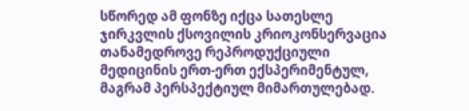სწორედ ამ ფონზე იქცა სათესლე ჯირკვლის ქსოვილის კრიოკონსერვაცია თანამედროვე რეპროდუქციული მედიცინის ერთ-ერთ ექსპერიმენტულ, მაგრამ პერსპექტიულ მიმართულებად.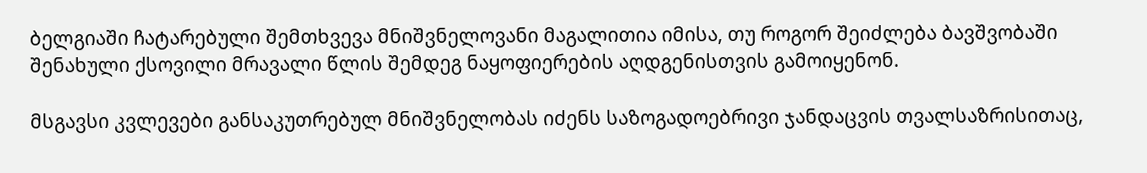ბელგიაში ჩატარებული შემთხვევა მნიშვნელოვანი მაგალითია იმისა, თუ როგორ შეიძლება ბავშვობაში შენახული ქსოვილი მრავალი წლის შემდეგ ნაყოფიერების აღდგენისთვის გამოიყენონ.

მსგავსი კვლევები განსაკუთრებულ მნიშვნელობას იძენს საზოგადოებრივი ჯანდაცვის თვალსაზრისითაც,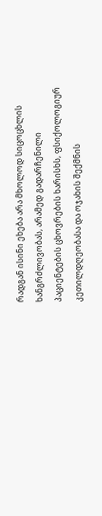რადგან ისინი ეხება არა მხოლოდ სიცოცხლის ხანგრძლივობას, არამედ გადარჩენილი პაციენტების ცხოვრების ხარისხს, ფსიქოლოგიურ კეთილდღეობასა და ოჯახის შექმნის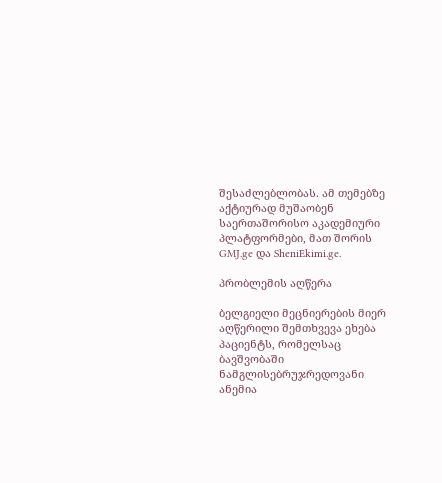შესაძლებლობას. ამ თემებზე აქტიურად მუშაობენ საერთაშორისო აკადემიური პლატფორმები, მათ შორის GMJ.ge და SheniEkimi.ge.

პრობლემის აღწერა

ბელგიელი მეცნიერების მიერ აღწერილი შემთხვევა ეხება პაციენტს, რომელსაც ბავშვობაში ნამგლისებრუჯრედოვანი ანემია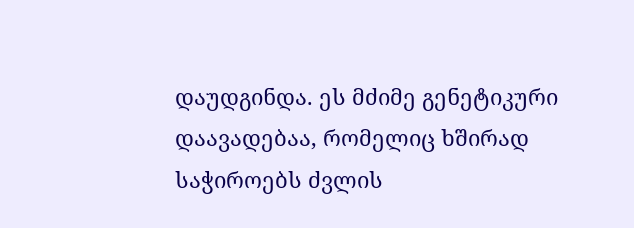დაუდგინდა. ეს მძიმე გენეტიკური დაავადებაა, რომელიც ხშირად საჭიროებს ძვლის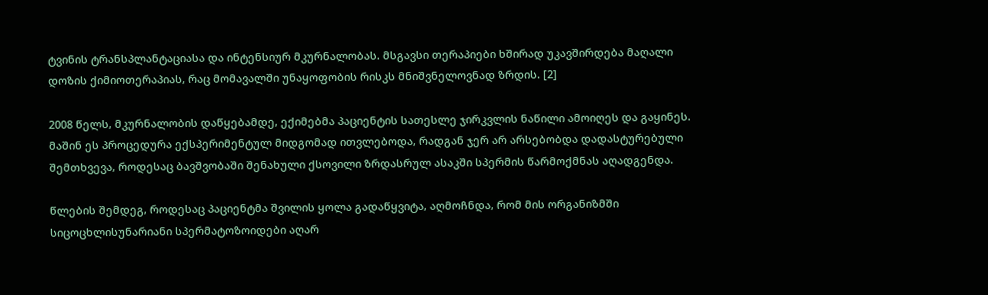ტვინის ტრანსპლანტაციასა და ინტენსიურ მკურნალობას. მსგავსი თერაპიები ხშირად უკავშირდება მაღალი დოზის ქიმიოთერაპიას, რაც მომავალში უნაყოფობის რისკს მნიშვნელოვნად ზრდის. [2]

2008 წელს, მკურნალობის დაწყებამდე, ექიმებმა პაციენტის სათესლე ჯირკვლის ნაწილი ამოიღეს და გაყინეს. მაშინ ეს პროცედურა ექსპერიმენტულ მიდგომად ითვლებოდა, რადგან ჯერ არ არსებობდა დადასტურებული შემთხვევა, როდესაც ბავშვობაში შენახული ქსოვილი ზრდასრულ ასაკში სპერმის წარმოქმნას აღადგენდა.

წლების შემდეგ, როდესაც პაციენტმა შვილის ყოლა გადაწყვიტა, აღმოჩნდა, რომ მის ორგანიზმში სიცოცხლისუნარიანი სპერმატოზოიდები აღარ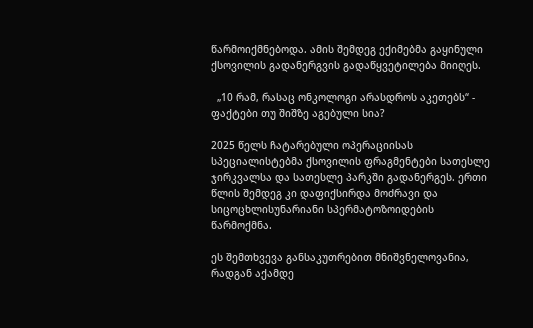წარმოიქმნებოდა. ამის შემდეგ ექიმებმა გაყინული ქსოვილის გადანერგვის გადაწყვეტილება მიიღეს.

  „10 რამ, რასაც ონკოლოგი არასდროს აკეთებს“ - ფაქტები თუ შიშზე აგებული სია?

2025 წელს ჩატარებული ოპერაციისას სპეციალისტებმა ქსოვილის ფრაგმენტები სათესლე ჯირკვალსა და სათესლე პარკში გადანერგეს. ერთი წლის შემდეგ კი დაფიქსირდა მოძრავი და სიცოცხლისუნარიანი სპერმატოზოიდების წარმოქმნა.

ეს შემთხვევა განსაკუთრებით მნიშვნელოვანია, რადგან აქამდე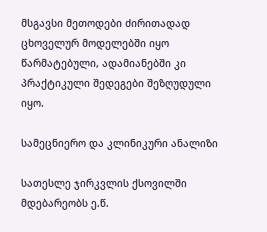მსგავსი მეთოდები ძირითადად ცხოველურ მოდელებში იყო წარმატებული, ადამიანებში კი პრაქტიკული შედეგები შეზღუდული იყო.

სამეცნიერო და კლინიკური ანალიზი

სათესლე ჯირკვლის ქსოვილში მდებარეობს ე.წ.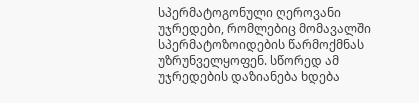სპერმატოგონული ღეროვანი უჯრედები, რომლებიც მომავალში სპერმატოზოიდების წარმოქმნას უზრუნველყოფენ. სწორედ ამ უჯრედების დაზიანება ხდება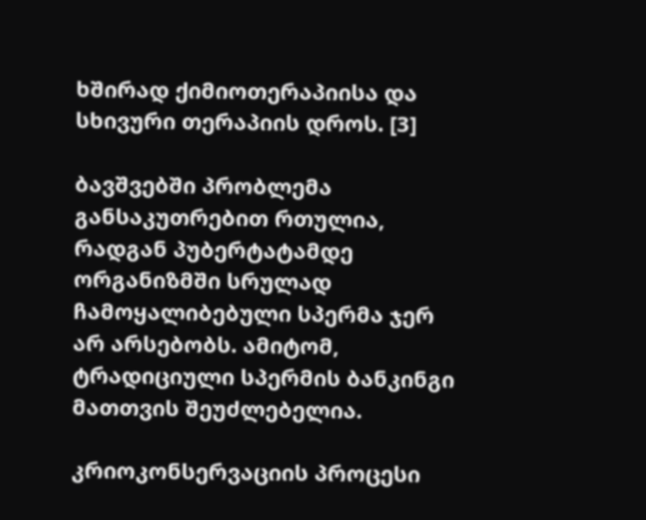ხშირად ქიმიოთერაპიისა და სხივური თერაპიის დროს. [3]

ბავშვებში პრობლემა განსაკუთრებით რთულია, რადგან პუბერტატამდე ორგანიზმში სრულად ჩამოყალიბებული სპერმა ჯერ არ არსებობს. ამიტომ, ტრადიციული სპერმის ბანკინგი მათთვის შეუძლებელია.

კრიოკონსერვაციის პროცესი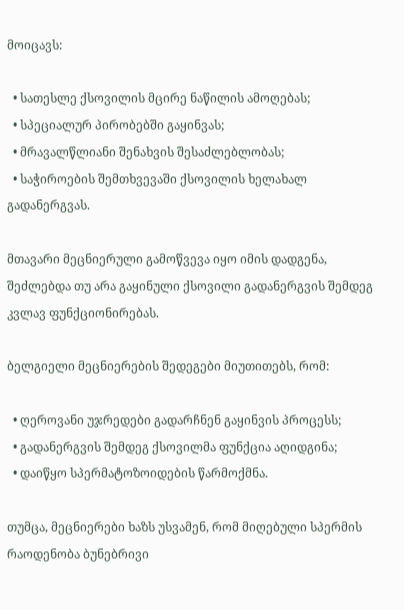მოიცავს:

  • სათესლე ქსოვილის მცირე ნაწილის ამოღებას;
  • სპეციალურ პირობებში გაყინვას;
  • მრავალწლიანი შენახვის შესაძლებლობას;
  • საჭიროების შემთხვევაში ქსოვილის ხელახალ გადანერგვას.

მთავარი მეცნიერული გამოწვევა იყო იმის დადგენა, შეძლებდა თუ არა გაყინული ქსოვილი გადანერგვის შემდეგ კვლავ ფუნქციონირებას.

ბელგიელი მეცნიერების შედეგები მიუთითებს, რომ:

  • ღეროვანი უჯრედები გადარჩნენ გაყინვის პროცესს;
  • გადანერგვის შემდეგ ქსოვილმა ფუნქცია აღიდგინა;
  • დაიწყო სპერმატოზოიდების წარმოქმნა.

თუმცა, მეცნიერები ხაზს უსვამენ, რომ მიღებული სპერმის რაოდენობა ბუნებრივი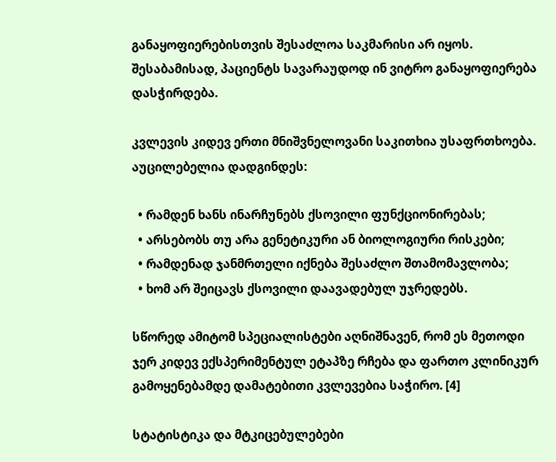განაყოფიერებისთვის შესაძლოა საკმარისი არ იყოს. შესაბამისად, პაციენტს სავარაუდოდ ინ ვიტრო განაყოფიერება დასჭირდება.

კვლევის კიდევ ერთი მნიშვნელოვანი საკითხია უსაფრთხოება. აუცილებელია დადგინდეს:

  • რამდენ ხანს ინარჩუნებს ქსოვილი ფუნქციონირებას;
  • არსებობს თუ არა გენეტიკური ან ბიოლოგიური რისკები;
  • რამდენად ჯანმრთელი იქნება შესაძლო შთამომავლობა;
  • ხომ არ შეიცავს ქსოვილი დაავადებულ უჯრედებს.

სწორედ ამიტომ სპეციალისტები აღნიშნავენ, რომ ეს მეთოდი ჯერ კიდევ ექსპერიმენტულ ეტაპზე რჩება და ფართო კლინიკურ გამოყენებამდე დამატებითი კვლევებია საჭირო. [4]

სტატისტიკა და მტკიცებულებები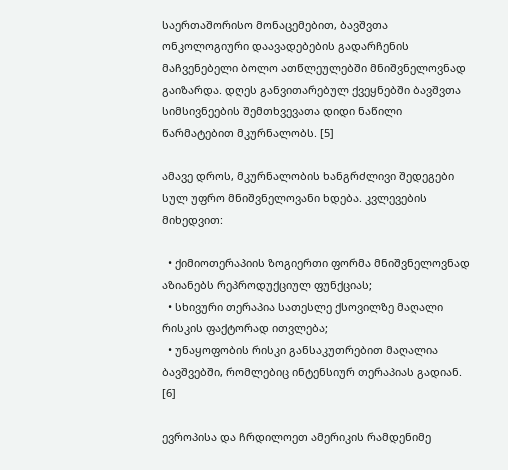საერთაშორისო მონაცემებით, ბავშვთა ონკოლოგიური დაავადებების გადარჩენის მაჩვენებელი ბოლო ათწლეულებში მნიშვნელოვნად გაიზარდა. დღეს განვითარებულ ქვეყნებში ბავშვთა სიმსივნეების შემთხვევათა დიდი ნაწილი წარმატებით მკურნალობს. [5]

ამავე დროს, მკურნალობის ხანგრძლივი შედეგები სულ უფრო მნიშვნელოვანი ხდება. კვლევების მიხედვით:

  • ქიმიოთერაპიის ზოგიერთი ფორმა მნიშვნელოვნად აზიანებს რეპროდუქციულ ფუნქციას;
  • სხივური თერაპია სათესლე ქსოვილზე მაღალი რისკის ფაქტორად ითვლება;
  • უნაყოფობის რისკი განსაკუთრებით მაღალია ბავშვებში, რომლებიც ინტენსიურ თერაპიას გადიან. [6]

ევროპისა და ჩრდილოეთ ამერიკის რამდენიმე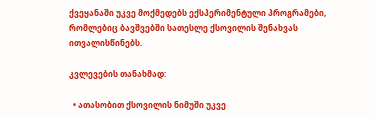ქვეყანაში უკვე მოქმედებს ექსპერიმენტული პროგრამები, რომლებიც ბავშვებში სათესლე ქსოვილის შენახვას ითვალისწინებს.

კვლევების თანახმად:

  • ათასობით ქსოვილის ნიმუში უკვე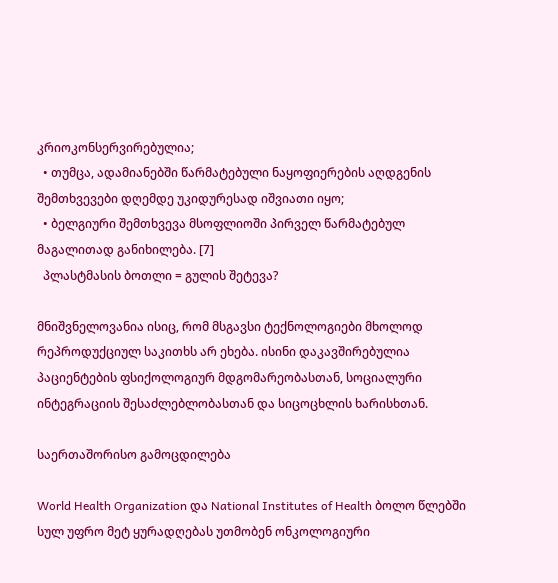კრიოკონსერვირებულია;
  • თუმცა, ადამიანებში წარმატებული ნაყოფიერების აღდგენის შემთხვევები დღემდე უკიდურესად იშვიათი იყო;
  • ბელგიური შემთხვევა მსოფლიოში პირველ წარმატებულ მაგალითად განიხილება. [7]
  პლასტმასის ბოთლი = გულის შეტევა?

მნიშვნელოვანია ისიც, რომ მსგავსი ტექნოლოგიები მხოლოდ რეპროდუქციულ საკითხს არ ეხება. ისინი დაკავშირებულია პაციენტების ფსიქოლოგიურ მდგომარეობასთან, სოციალური ინტეგრაციის შესაძლებლობასთან და სიცოცხლის ხარისხთან.

საერთაშორისო გამოცდილება

World Health Organization და National Institutes of Health ბოლო წლებში სულ უფრო მეტ ყურადღებას უთმობენ ონკოლოგიური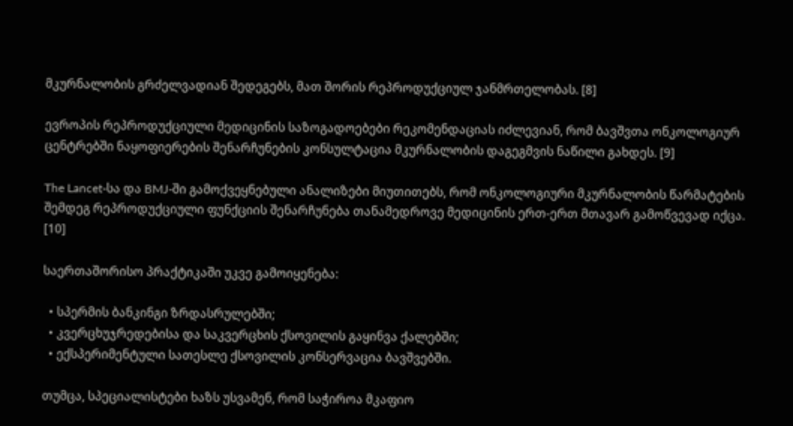მკურნალობის გრძელვადიან შედეგებს, მათ შორის რეპროდუქციულ ჯანმრთელობას. [8]

ევროპის რეპროდუქციული მედიცინის საზოგადოებები რეკომენდაციას იძლევიან, რომ ბავშვთა ონკოლოგიურ ცენტრებში ნაყოფიერების შენარჩუნების კონსულტაცია მკურნალობის დაგეგმვის ნაწილი გახდეს. [9]

The Lancet-სა და BMJ-ში გამოქვეყნებული ანალიზები მიუთითებს, რომ ონკოლოგიური მკურნალობის წარმატების შემდეგ რეპროდუქციული ფუნქციის შენარჩუნება თანამედროვე მედიცინის ერთ-ერთ მთავარ გამოწვევად იქცა. [10]

საერთაშორისო პრაქტიკაში უკვე გამოიყენება:

  • სპერმის ბანკინგი ზრდასრულებში;
  • კვერცხუჯრედებისა და საკვერცხის ქსოვილის გაყინვა ქალებში;
  • ექსპერიმენტული სათესლე ქსოვილის კონსერვაცია ბავშვებში.

თუმცა, სპეციალისტები ხაზს უსვამენ, რომ საჭიროა მკაფიო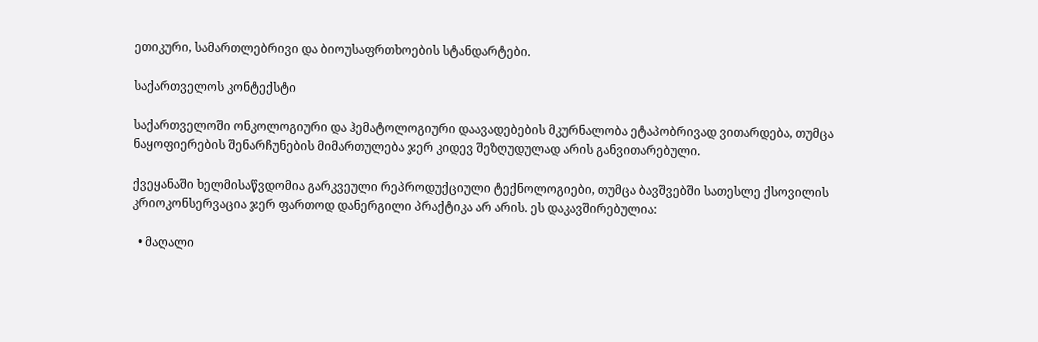ეთიკური, სამართლებრივი და ბიოუსაფრთხოების სტანდარტები.

საქართველოს კონტექსტი

საქართველოში ონკოლოგიური და ჰემატოლოგიური დაავადებების მკურნალობა ეტაპობრივად ვითარდება, თუმცა ნაყოფიერების შენარჩუნების მიმართულება ჯერ კიდევ შეზღუდულად არის განვითარებული.

ქვეყანაში ხელმისაწვდომია გარკვეული რეპროდუქციული ტექნოლოგიები, თუმცა ბავშვებში სათესლე ქსოვილის კრიოკონსერვაცია ჯერ ფართოდ დანერგილი პრაქტიკა არ არის. ეს დაკავშირებულია:

  • მაღალი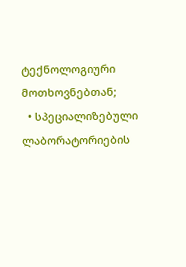ტექნოლოგიური მოთხოვნებთან;
  • სპეციალიზებული ლაბორატორიების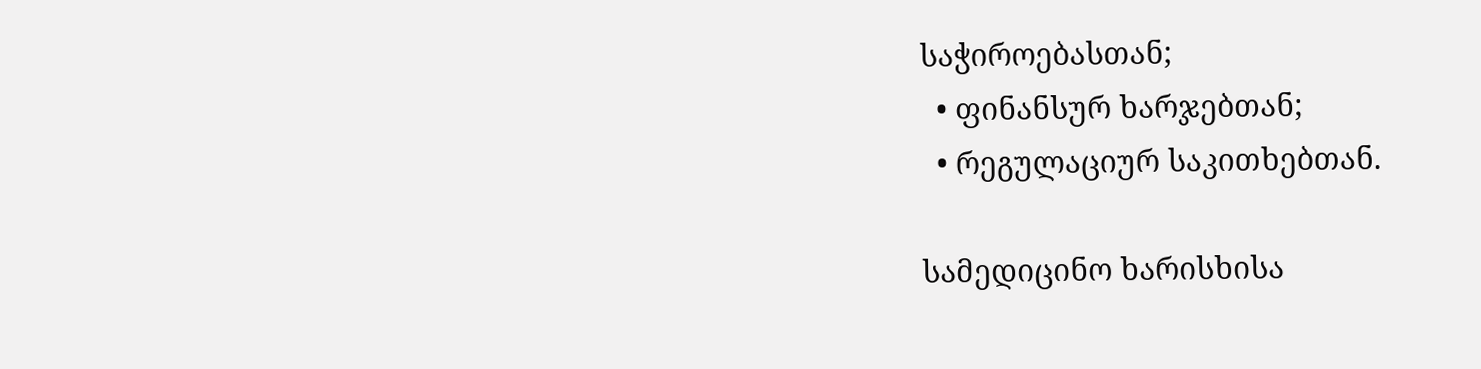საჭიროებასთან;
  • ფინანსურ ხარჯებთან;
  • რეგულაციურ საკითხებთან.

სამედიცინო ხარისხისა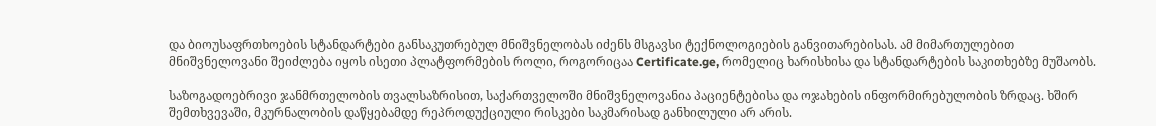და ბიოუსაფრთხოების სტანდარტები განსაკუთრებულ მნიშვნელობას იძენს მსგავსი ტექნოლოგიების განვითარებისას. ამ მიმართულებით მნიშვნელოვანი შეიძლება იყოს ისეთი პლატფორმების როლი, როგორიცაა Certificate.ge, რომელიც ხარისხისა და სტანდარტების საკითხებზე მუშაობს.

საზოგადოებრივი ჯანმრთელობის თვალსაზრისით, საქართველოში მნიშვნელოვანია პაციენტებისა და ოჯახების ინფორმირებულობის ზრდაც. ხშირ შემთხვევაში, მკურნალობის დაწყებამდე რეპროდუქციული რისკები საკმარისად განხილული არ არის.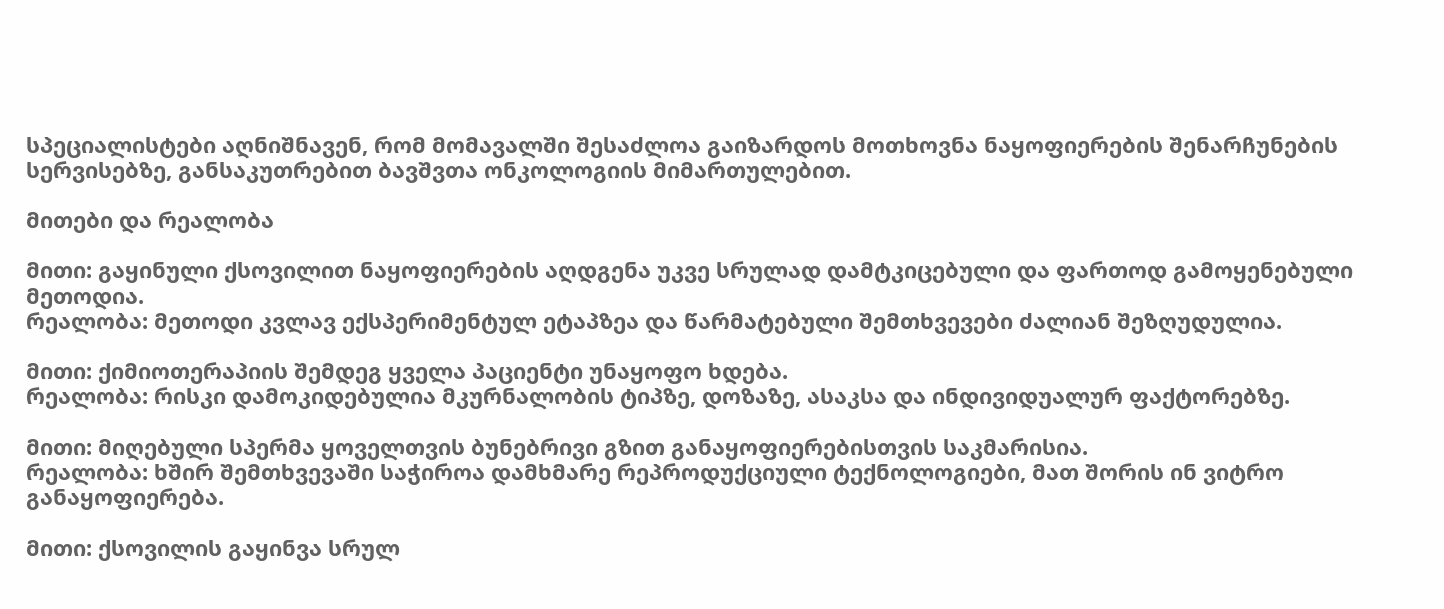სპეციალისტები აღნიშნავენ, რომ მომავალში შესაძლოა გაიზარდოს მოთხოვნა ნაყოფიერების შენარჩუნების სერვისებზე, განსაკუთრებით ბავშვთა ონკოლოგიის მიმართულებით.

მითები და რეალობა

მითი: გაყინული ქსოვილით ნაყოფიერების აღდგენა უკვე სრულად დამტკიცებული და ფართოდ გამოყენებული მეთოდია.
რეალობა: მეთოდი კვლავ ექსპერიმენტულ ეტაპზეა და წარმატებული შემთხვევები ძალიან შეზღუდულია.

მითი: ქიმიოთერაპიის შემდეგ ყველა პაციენტი უნაყოფო ხდება.
რეალობა: რისკი დამოკიდებულია მკურნალობის ტიპზე, დოზაზე, ასაკსა და ინდივიდუალურ ფაქტორებზე.

მითი: მიღებული სპერმა ყოველთვის ბუნებრივი გზით განაყოფიერებისთვის საკმარისია.
რეალობა: ხშირ შემთხვევაში საჭიროა დამხმარე რეპროდუქციული ტექნოლოგიები, მათ შორის ინ ვიტრო განაყოფიერება.

მითი: ქსოვილის გაყინვა სრულ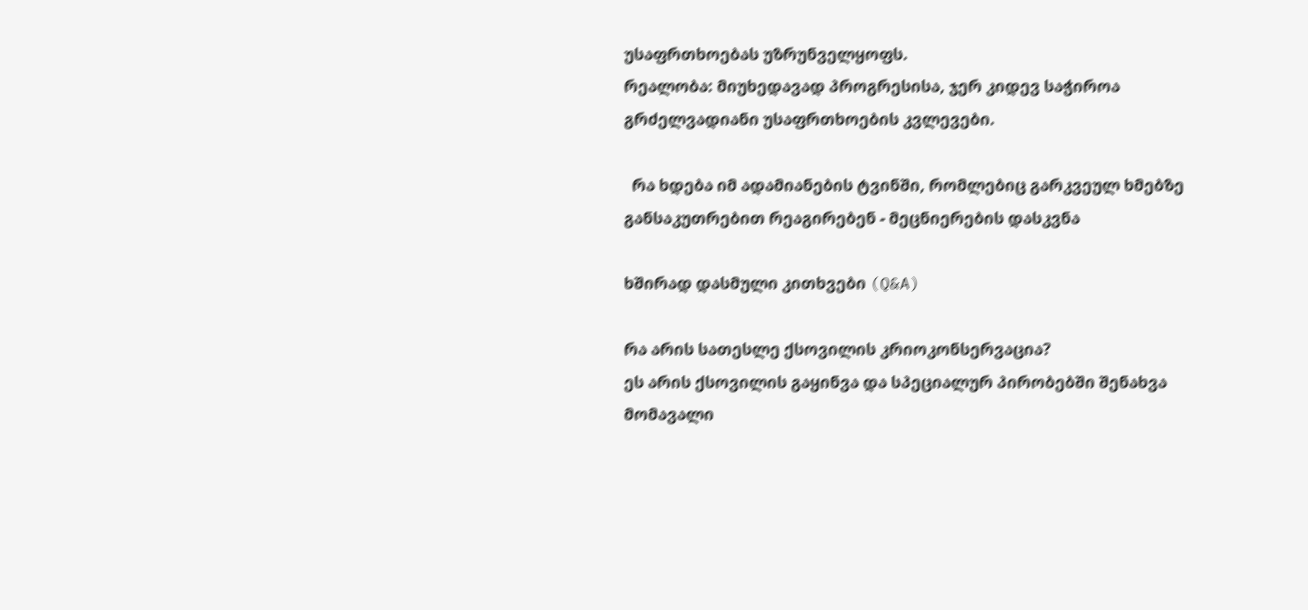უსაფრთხოებას უზრუნველყოფს.
რეალობა: მიუხედავად პროგრესისა, ჯერ კიდევ საჭიროა გრძელვადიანი უსაფრთხოების კვლევები.

  რა ხდება იმ ადამიანების ტვინში, რომლებიც გარკვეულ ხმებზე განსაკუთრებით რეაგირებენ - მეცნიერების დასკვნა

ხშირად დასმული კითხვები (Q&A)

რა არის სათესლე ქსოვილის კრიოკონსერვაცია?
ეს არის ქსოვილის გაყინვა და სპეციალურ პირობებში შენახვა მომავალი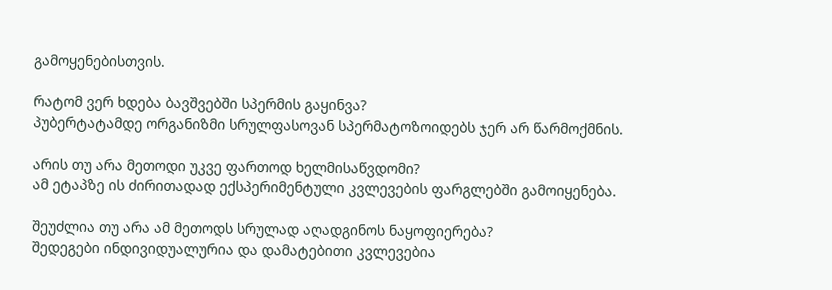გამოყენებისთვის.

რატომ ვერ ხდება ბავშვებში სპერმის გაყინვა?
პუბერტატამდე ორგანიზმი სრულფასოვან სპერმატოზოიდებს ჯერ არ წარმოქმნის.

არის თუ არა მეთოდი უკვე ფართოდ ხელმისაწვდომი?
ამ ეტაპზე ის ძირითადად ექსპერიმენტული კვლევების ფარგლებში გამოიყენება.

შეუძლია თუ არა ამ მეთოდს სრულად აღადგინოს ნაყოფიერება?
შედეგები ინდივიდუალურია და დამატებითი კვლევებია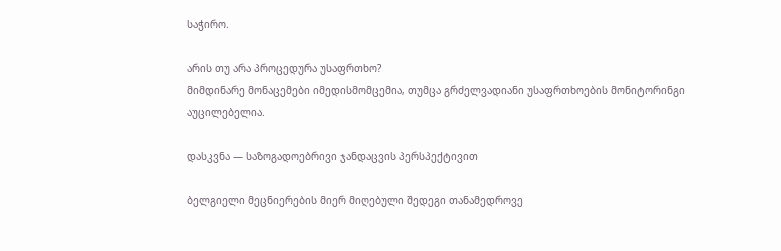საჭირო.

არის თუ არა პროცედურა უსაფრთხო?
მიმდინარე მონაცემები იმედისმომცემია, თუმცა გრძელვადიანი უსაფრთხოების მონიტორინგი აუცილებელია.

დასკვნა — საზოგადოებრივი ჯანდაცვის პერსპექტივით

ბელგიელი მეცნიერების მიერ მიღებული შედეგი თანამედროვე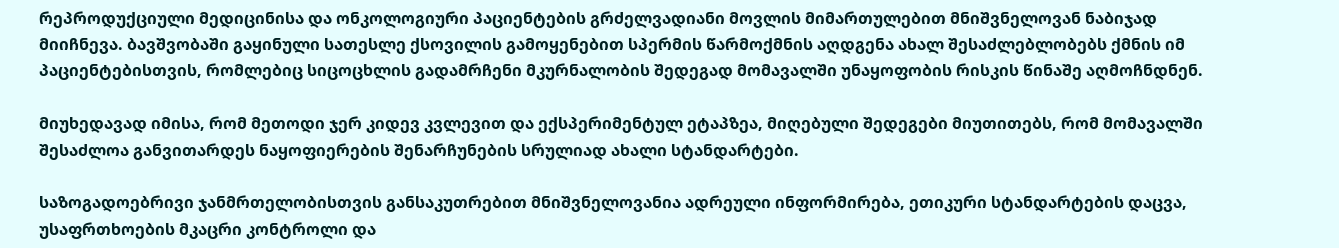რეპროდუქციული მედიცინისა და ონკოლოგიური პაციენტების გრძელვადიანი მოვლის მიმართულებით მნიშვნელოვან ნაბიჯად მიიჩნევა. ბავშვობაში გაყინული სათესლე ქსოვილის გამოყენებით სპერმის წარმოქმნის აღდგენა ახალ შესაძლებლობებს ქმნის იმ პაციენტებისთვის, რომლებიც სიცოცხლის გადამრჩენი მკურნალობის შედეგად მომავალში უნაყოფობის რისკის წინაშე აღმოჩნდნენ.

მიუხედავად იმისა, რომ მეთოდი ჯერ კიდევ კვლევით და ექსპერიმენტულ ეტაპზეა, მიღებული შედეგები მიუთითებს, რომ მომავალში შესაძლოა განვითარდეს ნაყოფიერების შენარჩუნების სრულიად ახალი სტანდარტები.

საზოგადოებრივი ჯანმრთელობისთვის განსაკუთრებით მნიშვნელოვანია ადრეული ინფორმირება, ეთიკური სტანდარტების დაცვა, უსაფრთხოების მკაცრი კონტროლი და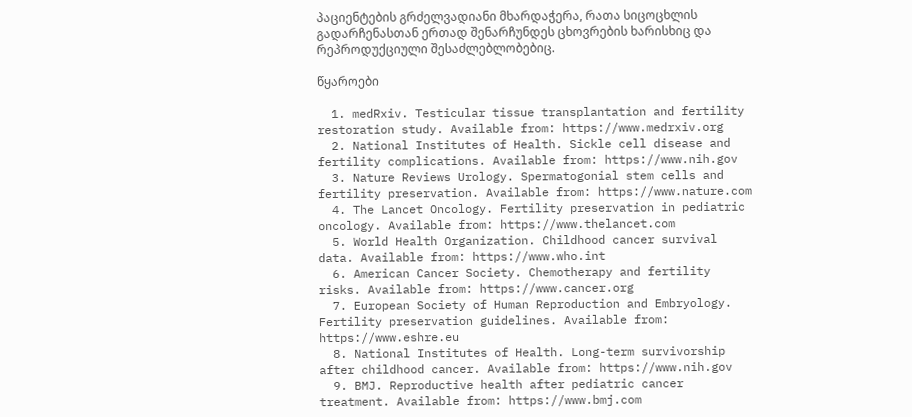პაციენტების გრძელვადიანი მხარდაჭერა, რათა სიცოცხლის გადარჩენასთან ერთად შენარჩუნდეს ცხოვრების ხარისხიც და რეპროდუქციული შესაძლებლობებიც.

წყაროები

  1. medRxiv. Testicular tissue transplantation and fertility restoration study. Available from: https://www.medrxiv.org
  2. National Institutes of Health. Sickle cell disease and fertility complications. Available from: https://www.nih.gov
  3. Nature Reviews Urology. Spermatogonial stem cells and fertility preservation. Available from: https://www.nature.com
  4. The Lancet Oncology. Fertility preservation in pediatric oncology. Available from: https://www.thelancet.com
  5. World Health Organization. Childhood cancer survival data. Available from: https://www.who.int
  6. American Cancer Society. Chemotherapy and fertility risks. Available from: https://www.cancer.org
  7. European Society of Human Reproduction and Embryology. Fertility preservation guidelines. Available from: https://www.eshre.eu
  8. National Institutes of Health. Long-term survivorship after childhood cancer. Available from: https://www.nih.gov
  9. BMJ. Reproductive health after pediatric cancer treatment. Available from: https://www.bmj.com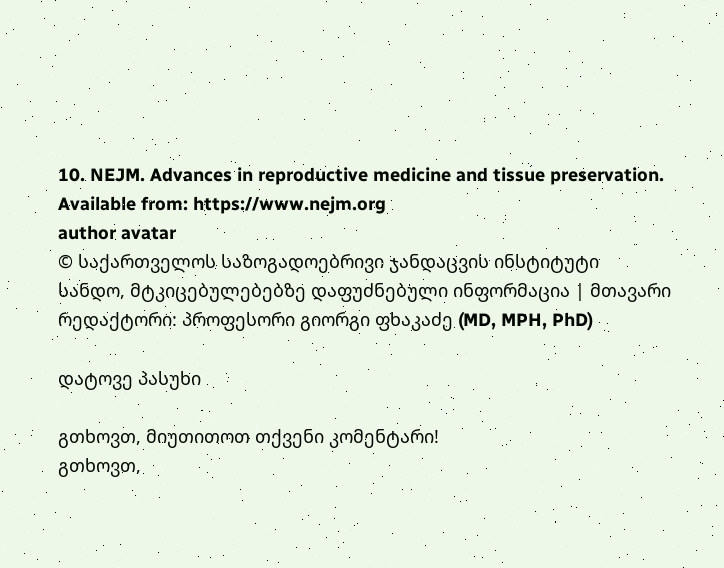10. NEJM. Advances in reproductive medicine and tissue preservation. Available from: https://www.nejm.org
author avatar
© საქართველოს საზოგადოებრივი ჯანდაცვის ინსტიტუტი
სანდო, მტკიცებულებებზე დაფუძნებული ინფორმაცია | მთავარი რედაქტორი: პროფესორი გიორგი ფხაკაძე (MD, MPH, PhD)

დატოვე პასუხი

გთხოვთ, მიუთითოთ თქვენი კომენტარი!
გთხოვთ,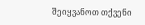შეიყვანოთ თქვენი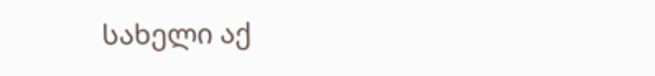სახელი აქ